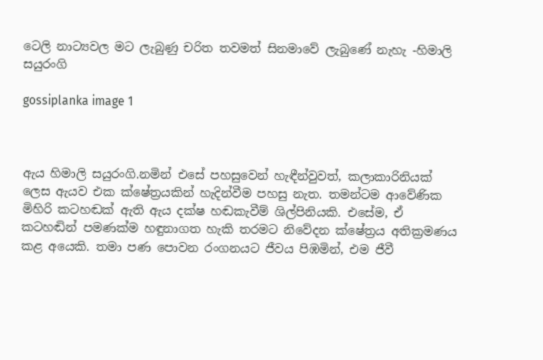ටෙලි නාට්‍යවල මට ලැබුණු චරිත තවමත් සිනමාවේ ලැබුණේ නැහැ -හිමාලි සයුරංගි

gossiplanka image 1



ඇය හිමාලි සයුරංගි.නමින් එසේ පහසුවෙන් හැඳීන්වුවත්, කලාකාරිනියක් ලෙස ඇයව එක ක්ෂේත්‍රයකින් හැදින්වීම පහසු නැත. තමන්ටම ආවේණික මිහිරි කටහඬක් ඇති ඇය දක්ෂ හඬකැවීම් ශිල්පිනියකි. එසේම, ඒ කටහඬින් පමණක්ම හඳුනාගත හැකි තරමට නිවේදන ක්ෂේත්‍රය අතික්‍රමණය කළ අයෙකි. තමා පණ පොවන රංගනයට ජීවය පිඹමින්, එම ජීවී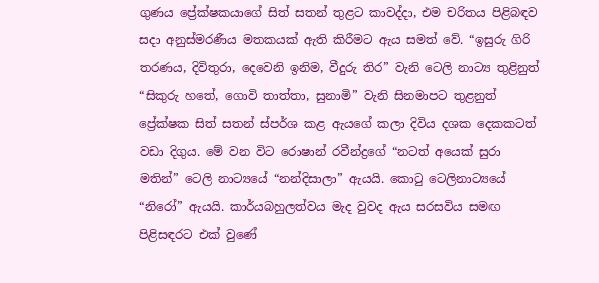ගුණය ප්‍රේක්ෂකයාගේ සිත් සතන් තුළට කාවද්දා, එම චරිතය පිළිබඳව සදා අනුස්මරණීය මතකයක් ඇති කිරීමට ඇය සමත් වේ. “ඉසුරු ගිරි තරණය, දිවිතුරා, දෙවෙනි ඉනිම, වීදුරු තිර” වැනි ටෙලි නාට්‍ය තුළිනුත් “සිකුරු හතේ, ගොවි තාත්තා, සුනාමි” වැනි සිනමාපට තුළනුත් ප්‍රේක්ෂක සිත් සතන් ස්පර්ශ කළ ඇයගේ කලා දිවිය දශක දෙකකටත් වඩා දිගුය. මේ වන විට රොෂාන් රවීන්ද්‍රගේ “නටත් අයෙක් සුරා මතින්” ටෙලි නාට්‍යයේ “නන්දිසාලා” ඇයයි. කොටු ටෙලිනාට්‍යයේ “නිරෝ” ඇයයි. කාර්යබහුලත්වය මැද වුවද ඇය සරසවිය සමඟ පිළිසඳරට එක් වුණේ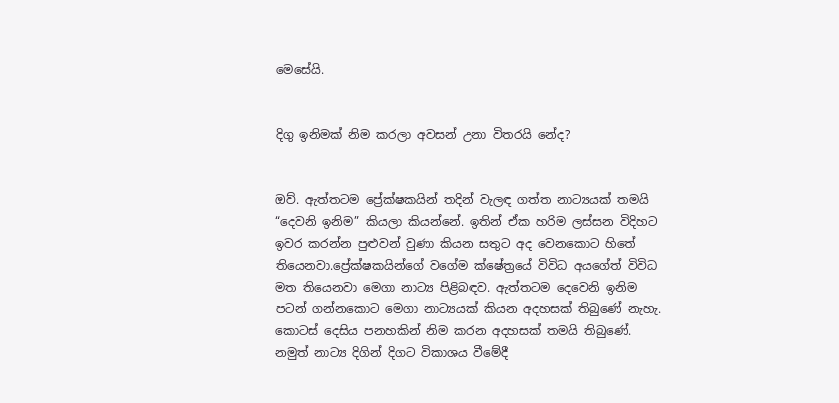මෙසේයි.


දිගු ඉනිමක් නිම කරලා අවසන් උනා විතරයි නේද?


ඔව්. ඇත්තටම ප්‍රේක්ෂකයින් තදින් වැලඳ ගත්ත නාට්‍යයක් තමයි “දෙවනි ඉනිම” කියලා කියන්නේ. ඉතින් ඒක හරිම ලස්සන විදිහට ඉවර කරන්න පුළුවන් වුණා කියන සතුට අද වෙනකොට හිතේ තියෙනවා.ප්‍රේක්ෂකයින්ගේ වගේම ක්ෂේත්‍රයේ විවිධ අයගේත් විවිධ මත තියෙනවා මෙගා නාට්‍ය පිළිබඳව. ඇත්තටම දෙවෙනි ඉනිම පටන් ගන්නකොට මෙගා නාට්‍යයක් කියන අදහසක් තිබුණේ නැහැ. කොටස් දෙසිය පනහකින් නිම කරන අදහසක් තමයි තිබුණේ. නමුත් නාට්‍ය දිගින් දිගට විකාශය වීමේදී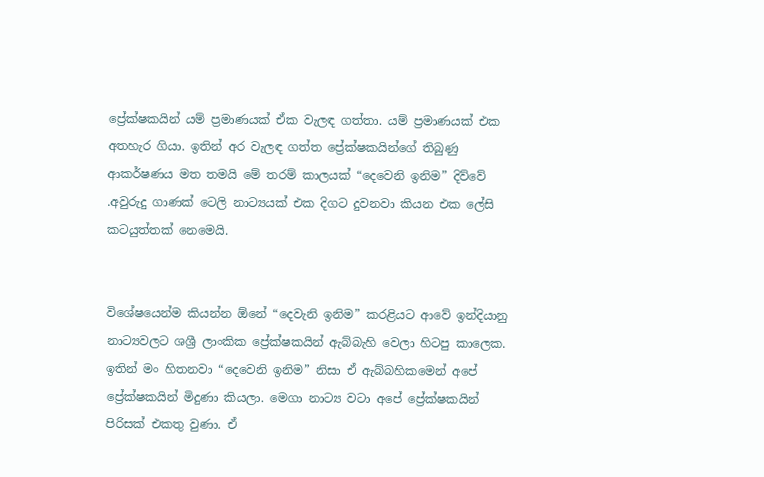ප්‍රේක්ෂකයින් යම් ප්‍රමාණයක් ඒක වැලඳ ගත්තා. යම් ප්‍රමාණයක් එක අතහැර ගියා. ඉතින් අර වැලඳ ගත්ත ප්‍රේක්ෂකයින්ගේ තිබුණු ආකර්ෂණය මත තමයි මේ තරම් කාලයක් “දෙවෙනි ඉනිම” දිව්වේ .අවුරුදු ගාණක් ටෙලි නාට්‍යයක් එක දිගට දුවනවා කියන එක ලේසි කටයුත්තක් නෙමෙයි.


විශේෂයෙන්ම කියන්න ඕනේ “දෙවැනි ඉනිම” කරළියට ආවේ ඉන්දියානු නාට්‍යවලට ශශ්‍රී ලාංකික ප්‍රේක්ෂකයින් ඇබ්බැහි වෙලා හිටපු කාලෙක. ඉතින් මං හිතනවා “දෙවෙනි ඉනිම” නිසා ඒ ඇබ්බහිකමෙන් අපේ ප්‍රේක්ෂකයින් මිදුණා කියලා. මෙගා නාට්‍ය වටා අපේ ප්‍රේක්ෂකයින් පිරිසක් එකතු වුණා. ඒ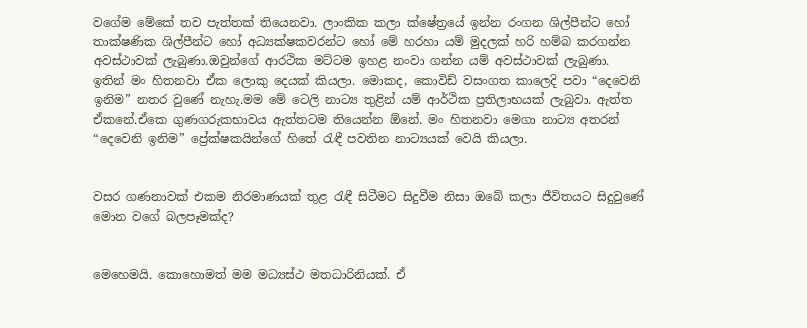වගේම මේකේ තව පැත්තක් තියෙනවා. ලාංකික කලා ක්ෂේත්‍රයේ ඉන්න රංගන ශිල්පීන්ට හෝ තාක්ෂණික ශිල්පීන්ට හෝ අධ්‍යක්ෂකවරන්ට හෝ මේ හරහා යම් මුදලක් හරි හම්බ කරගන්න අවස්ථාවක් ලැබුණා.ඔවුන්ගේ ආරථික මට්ටම ඉහළ නංවා ගන්න යම් අවස්ථාවක් ලැබුණා. ඉතින් මං හිතනවා ඒක ලොකු දෙයක් කියලා. මොකද, කොවිඩ් වසංගත කාලෙදි පවා “දෙවෙනි ඉනිම” නතර වුණේ නැහැ.මම මේ ටෙලි නාට්‍ය තුළින් යම් ආර්ථික ප්‍රතිලාභයක් ලැබුවා. ඇත්ත ඒකනේ.ඒකෙ ගුණගරුකභාවය ඇත්තටම තියෙන්න ඕනේ. මං හිතනවා මෙගා නාට්‍ය අතරන් “දෙවෙනි ඉනිම” ප්‍රේක්ෂකයින්ගේ හිතේ රැඳී පවතින නාට්‍යයක් වෙයි කියලා.


වසර ගණනාවක් එකම නිරමාණයක් තුළ රැඳී සිටීමට සිදුවීම නිසා ඔබේ කලා ජීවිතයට සිදුවුණේ මොන වගේ බලපෑමක්ද?


මෙහෙමයි. කොහොමත් මම මධ්‍යස්ථ මතධාරිනියක්. ඒ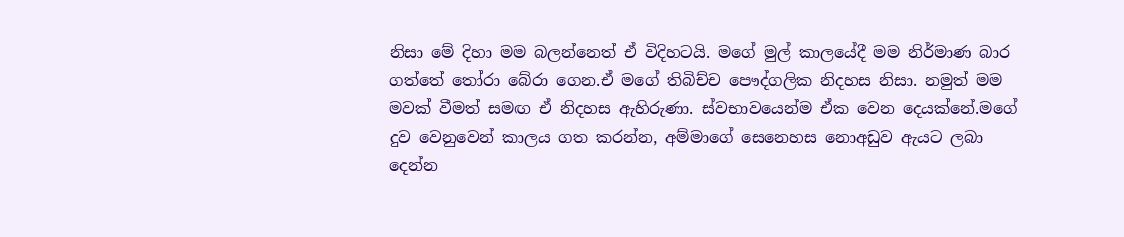නිසා මේ දිහා මම බලන්නෙත් ඒ විදිහටයි. මගේ මුල් කාලයේදී මම නිර්මාණ බාර ගත්තේ තෝරා බේරා ගෙන.ඒ මගේ තිබිච්ච පෞද්ගලික නිදහස නිසා. නමුත් මම මවක් වීමත් සමඟ ඒ නිදහස ඇහිරුණා. ස්වභාවයෙන්ම ඒක වෙන දෙයක්නේ.මගේ දුව වෙනුවෙන් කාලය ගත කරන්න, අම්මාගේ සෙනෙහස නොඅඩුව ඇයට ලබා දෙන්න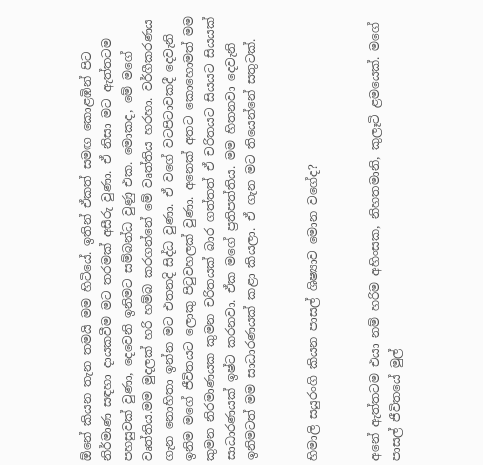ඕනේ කියන තැන තමයි මම හිටියේ. ඉතින් ඒකත් සමඟ කොළඹින් පිට නිර්මාණ සඳහා දායකවීම මට තරමක් අසීරු වුණා. ඒ නිසා මට ඇත්තටම පහසුවක් වුණා, දෙවෙනි ඉනිමට සම්බන්ධ වුණු එක. මොකද, මේ මගේ වෘත්තිය.මම මුදලක් හරි හම්බ කරගන්නේ මේ වෘත්තිය හරහා. වර්ගීකරණය ගැන නොහිතා ඉන්න මට එතනදි සිද්ධ වුණා. ඒ වගේ වටපිටාවකදී දෙවැනි ඉනිම මගේ ජීවිතයට ලොකු පිටුවහලක් වුණා. අනෙක් අතට කොහොමත් මම කුමන නිරමාණයක කුමන චරිතයක් බාර ගත්තත් ඒ චරිතයට සියයට සියයක් සාධාරණයක් ඉෂ්ට කරනවා. ඒක මගේ ප්‍රතිපත්තිය. මම හිතනවා දෙවැනි ඉනිමටත් මම සාධාරණයක් කළා කියලා. ඒ ගැන මට තියෙන්නේ සතුටක්.


හිමාලි සයුරංගි කියන පාසල් ශිෂ්‍යාව මොන වගේද?


අනේ ඇත්තටම එයා නම් හරිම අහිංසක, නිහතමානි, කුලෑටි ළමයෙක්. මගේ පාසල් ජීවිතයේ මුල්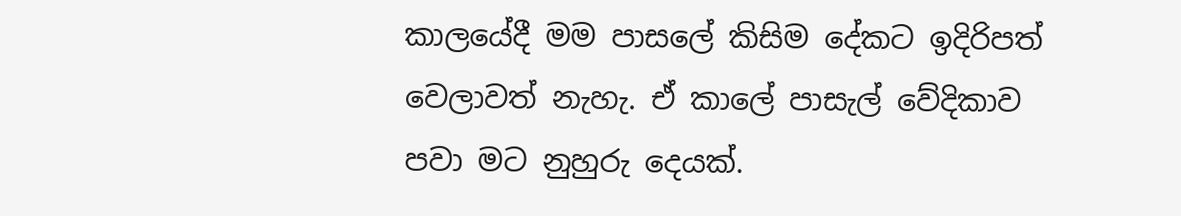කාලයේදී මම පාසලේ කිසිම දේකට ඉදිරිපත් වෙලාවත් නැහැ. ඒ කාලේ පාසැල් වේදිකාව පවා මට නුහුරු දෙයක්.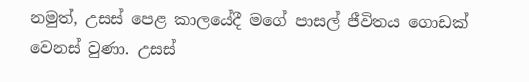නමුත්, උසස් පෙළ කාලයේදී මගේ පාසල් ජීවිතය ගොඩක් වෙනස් වුණා. උසස්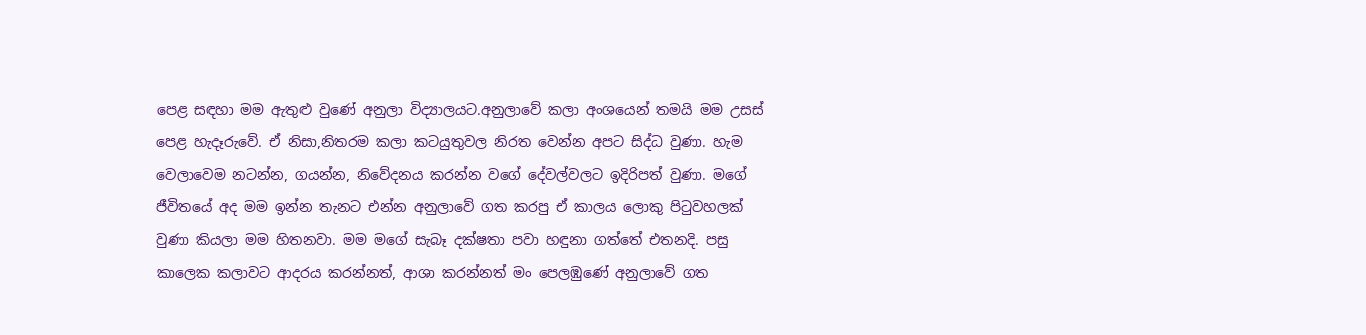පෙළ සඳහා මම ඇතුළු වුණේ අනුලා විද්‍යාලයට.අනුලාවේ කලා අංශයෙන් තමයි මම උසස් පෙළ හැදෑරුවේ. ඒ නිසා,නිතරම කලා කටයුතුවල නිරත වෙන්න අපට සිද්ධ වුණා. හැම වෙලාවෙම නටන්න, ගයන්න, නිවේදනය කරන්න වගේ දේවල්වලට ඉදිරිපත් වුණා. මගේ ජීවිතයේ අද මම ඉන්න තැනට එන්න අනුලාවේ ගත කරපු ඒ කාලය ලොකු පිටුවහලක් වුණා කියලා මම හිතනවා. මම මගේ සැබෑ දක්ෂතා පවා හඳුනා ගත්තේ එතනදි. පසු කාලෙක කලාවට ආදරය කරන්නත්, ආශා කරන්නත් මං පෙලඹුණේ අනුලාවේ ගත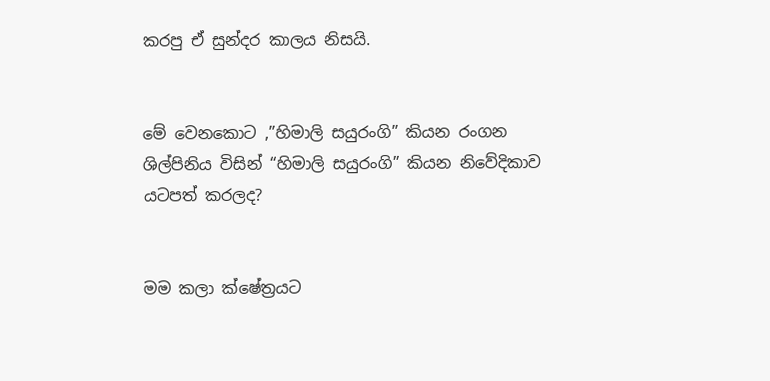කරපු ඒ සුන්දර කාලය නිසයි.


මේ වෙනකොට ,”හිමාලි සයුරංගි” කියන රංගන ශිල්පිනිය විසින් “හිමාලි සයුරංගි” කියන නිවේදිකාව යටපත් කරලද?


මම කලා ක්ෂේත්‍රයට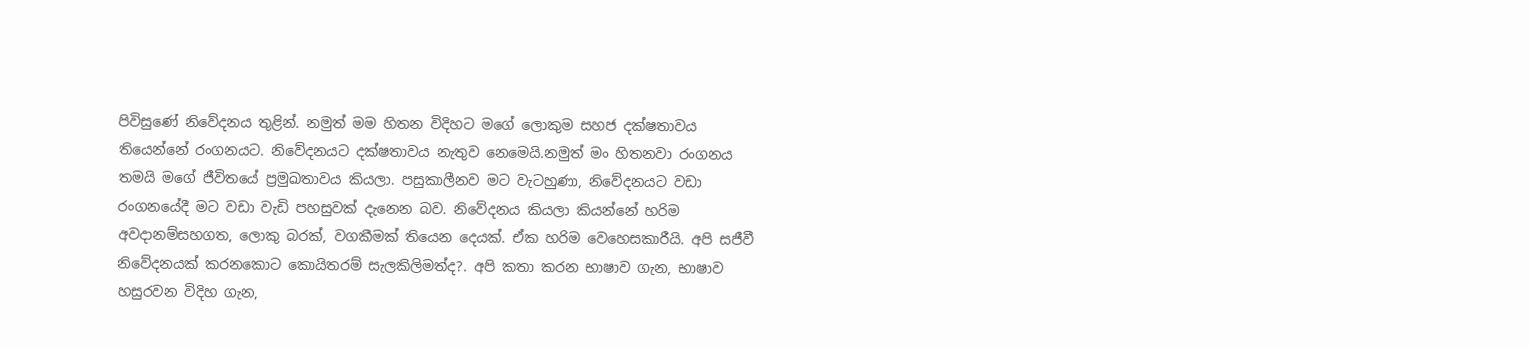පිවිසුණේ නිවේදනය තුළින්. නමුත් මම හිතන විදිහට මගේ ලොකුම සහජ දක්ෂතාවය තියෙන්නේ රංගනයට. නිවේදනයට දක්ෂතාවය නැතුව නෙමෙයි.නමුත් මං හිතනවා රංගනය තමයි මගේ ජීවිතයේ ප්‍රමුඛතාවය කියලා. පසුකාලීනව මට වැටහුණා, නිවේදනයට වඩා රංගනයේදී මට වඩා වැඩි පහසුවක් දැනෙන බව. නිවේදනය කියලා කියන්නේ හරිම අවදානම්සහගත, ලොකු බරක්, වගකීමක් තියෙන දෙයක්. ඒක හරිම වෙහෙසකාරීයි. අපි සජීවී නිවේදනයක් කරනකොට කොයිතරම් සැලකිලිමත්ද?. අපි කතා කරන භාෂාව ගැන, භාෂාව හසුරවන විදිහ ගැන,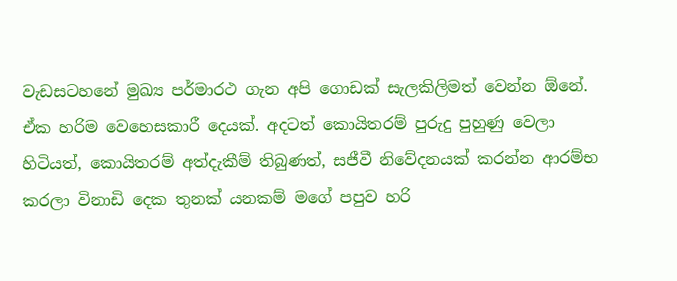වැඩසටහනේ මුඛ්‍ය පර්මාරථ ගැන අපි ගොඩක් සැලකිලිමත් වෙන්න ඕනේ. ඒක හරිම වෙහෙසකාරී දෙයක්. අදටත් කොයිතරම් පුරුදු පුහුණු වෙලා හිටියත්, කොයිතරම් අත්දැකීම් තිබුණත්, සජීවී නිවේදනයක් කරන්න ආරම්භ කරලා විනාඩි දෙක තුනක් යනකම් මගේ පපුව හරි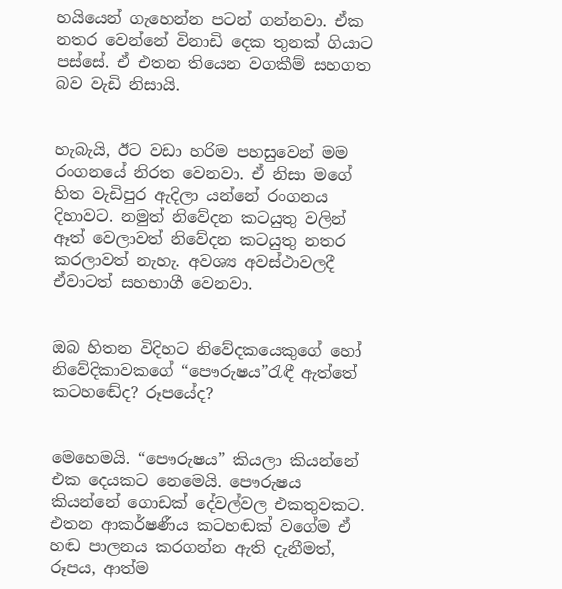හයියෙන් ගැහෙන්න පටන් ගන්නවා. ඒක නතර වෙන්නේ විනාඩි දෙක තුනක් ගියාට පස්සේ. ඒ එතන තියෙන වගකීම් සහගත බව වැඩි නිසායි.


හැබැයි, ඊට වඩා හරිම පහසුවෙන් මම රංගනයේ නිරත වෙනවා. ඒ නිසා මගේ හිත වැඩිපුර ඇදිලා යන්නේ රංගනය දිහාවට. නමුත් නිවේදන කටයුතු වලින් ඈත් වෙලාවත් නිවේදන කටයුතු නතර කරලාවත් නැහැ. අවශ්‍ය අවස්ථාවලදී ඒවාටත් සහභාගී වෙනවා.


ඔබ හිතන විදිහට නිවේදකයෙකුගේ හෝ නිවේදිකාවකගේ “පෞරුෂය”රැඳී ඇත්තේ කටහඬේද? රූපයේද?


මෙහෙමයි. “පෞරුෂය” කියලා කියන්නේ එක දෙයකට නෙමෙයි. පෞරුෂය කියන්නේ ගොඩක් දේවල්වල එකතුවකට. එතන ආකර්ෂණීය කටහඬක් වගේම ඒ හඬ පාලනය කරගන්න ඇති දැනීමත්, රූපය, ආත්ම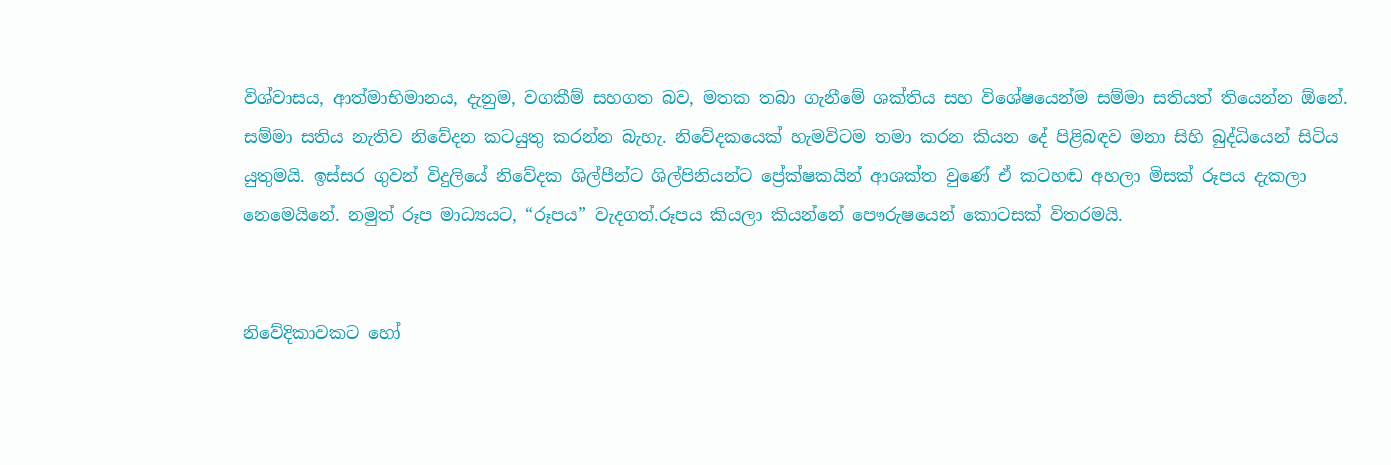විශ්වාසය, ආත්මාභිමානය, දැනුම, වගකීම් සහගත බව, මතක තබා ගැනීමේ ශක්තිය සහ විශේෂයෙන්ම සම්මා සතියත් තියෙන්න ඕනේ. සම්මා සතිය නැතිව නිවේදන කටයුතු කරන්න බැහැ. නිවේදකයෙක් හැමවිටම තමා කරන කියන දේ පිළිබඳව මනා සිහි බුද්ධියෙන් සිටිය යුතුමයි. ඉස්සර ගුවන් විදුලියේ නිවේදක ශිල්පීන්ට ශිල්පිනියන්ට ප්‍රේක්ෂකයින් ආශක්ත වුණේ ඒ කටහඬ අහලා මිසක් රූපය දැකලා නෙමෙයිනේ. නමුත් රූප මාධ්‍යයට, “රූපය” වැදගත්.රූපය කියලා කියන්නේ පෞරුෂයෙන් කොටසක් විතරමයි.


නිවේදිකාවකට හෝ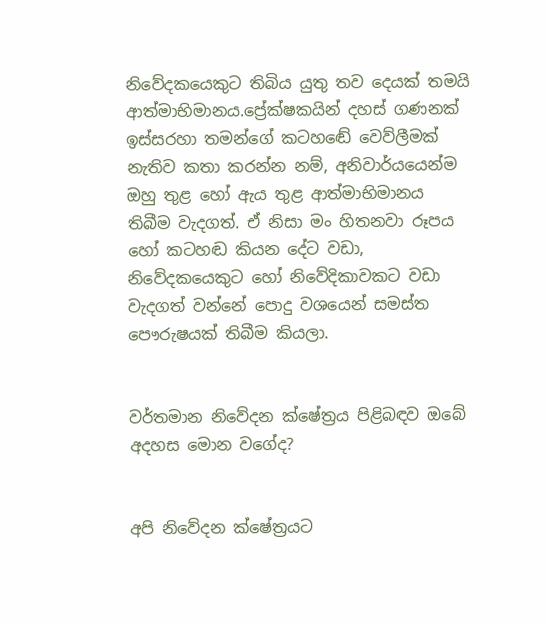නිවේදකයෙකුට තිබිය යුතු තව දෙයක් තමයි ආත්මාභිමානය.ප්‍රේක්ෂකයින් දහස් ගණනක් ඉස්සරහා තමන්ගේ කටහඬේ වෙව්ලීමක් නැතිව කතා කරන්න නම්, අනිවාර්යයෙන්ම ඔහු තුළ හෝ ඇය තුළ ආත්මාභිමානය තිබීම වැදගත්. ඒ නිසා මං හිතනවා රූපය හෝ කටහඬ කියන දේට වඩා, නිවේදකයෙකුට හෝ නිවේදිකාවකට වඩා වැදගත් වන්නේ පොදු වශයෙන් සමස්ත පෞරුෂයක් තිබීම කියලා.


වර්තමාන නිවේදන ක්ෂේත්‍රය පිළිබඳව ඔබේ අදහස මොන වගේද?


අපි නිවේදන ක්ෂේත්‍රයට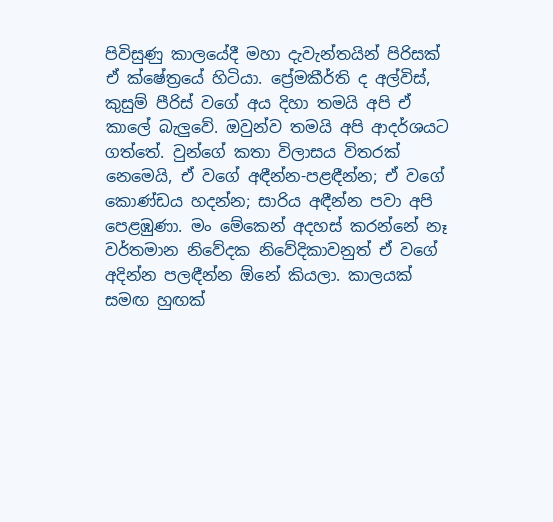පිවිසුණු කාලයේදී මහා දැවැන්තයින් පිරිසක් ඒ ක්ෂේත්‍රයේ හිටියා. ප්‍රේමකීර්ති ද අල්විස්, කුසුම් පීරිස් වගේ අය දිහා තමයි අපි ඒ කාලේ බැලුවේ. ඔවුන්ව තමයි අපි ආදර්ශයට ගත්තේ. වුන්ගේ කතා විලාසය විතරක් නෙමෙයි, ඒ වගේ අඳීන්න-පළඳීන්න; ඒ වගේ කොණ්ඩය හදන්න; සාරිය අඳීන්න පවා අපි පෙළඹුණා. මං මේකෙන් අදහස් කරන්නේ නෑ වර්තමාන නිවේදක නිවේදිකාවනුත් ඒ වගේ අදින්න පලඳීන්න ඕනේ කියලා. කාලයක් සමඟ හුඟක්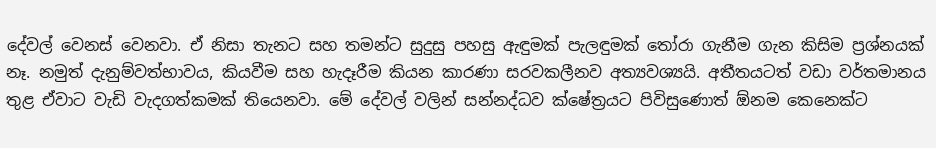දේවල් වෙනස් වෙනවා. ඒ නිසා තැනට සහ තමන්ට සුදුසු පහසු ඇඳුමක් පැලඳුමක් තෝරා ගැනීම ගැන කිසිම ප්‍රශ්නයක් නෑ. නමුත් දැනුම්වත්භාවය, කියවීම සහ හැදෑරීම කියන කාරණා සරවකලීනව අත්‍යවශ්‍යයි. අතීතයටත් වඩා වර්තමානය තුළ ඒවාට වැඩි වැදගත්කමක් තියෙනවා. මේ දේවල් වලින් සන්නද්ධව ක්ෂේත්‍රයට පිවිසුණොත් ඕනම කෙනෙක්ට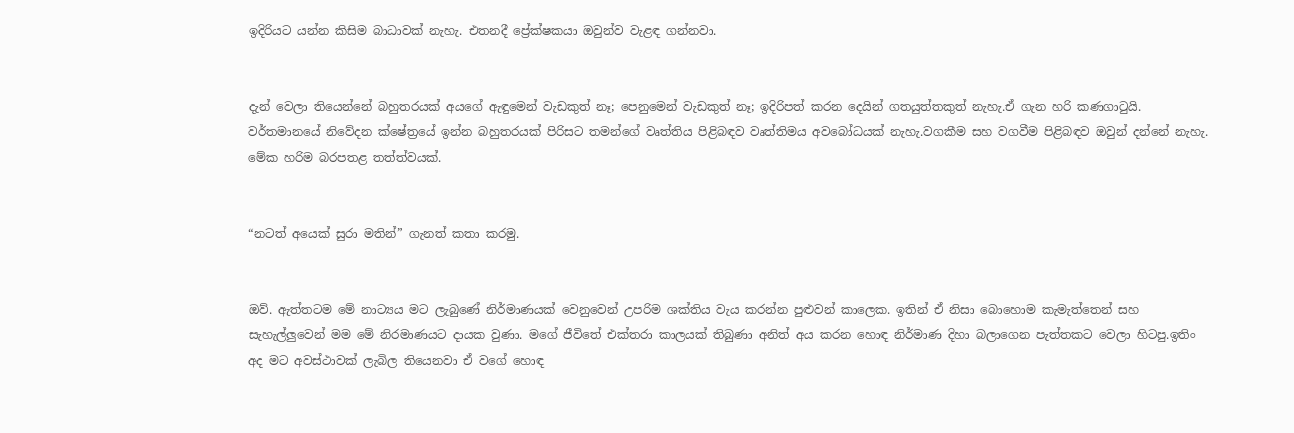ඉදිරියට යන්න කිසිම බාධාවක් නැහැ. එතනදී ප්‍රේක්ෂකයා ඔවුන්ව වැළඳ ගන්නවා.


දැන් වෙලා තියෙන්නේ බහුතරයක් අයගේ ඇඳුමෙන් වැඩකුත් නෑ; පෙනුමෙන් වැඩකුත් නෑ; ඉදිරිපත් කරන දෙයින් ගතයුත්තකුත් නැහැ.ඒ ගැන හරි කණගාටුයි. වර්තමානයේ නිවේදන ක්ෂේත්‍රයේ ඉන්න බහුතරයක් පිරිසට තමන්ගේ වෘත්තිය පිළිබඳව වෘත්තිමය අවබෝධයක් නැහැ.වගකීම සහ වගවීම පිළිබඳව ඔවුන් දන්නේ නැහැ. මේක හරිම බරපතළ තත්ත්වයක්.


“නටත් අයෙක් සුරා මතින්” ගැනත් කතා කරමු.


ඔව්. ඇත්තටම මේ නාට්‍යය මට ලැබුණේ නිර්මාණයක් වෙනුවෙන් උපරිම ශක්තිය වැය කරන්න පුළුවන් කාලෙක. ඉතින් ඒ නිසා බොහොම කැමැත්තෙන් සහ සැහැල්ලුවෙන් මම මේ නිරමාණයට දායක වුණා. මගේ ජීවිතේ එක්තරා කාලයක් තිබුණා අනිත් අය කරන හොඳ නිර්මාණ දිහා බලාගෙන පැත්තකට වෙලා හිටපු.ඉතිං අද මට අවස්ථාවක් ලැබිල තියෙනවා ඒ වගේ හොඳ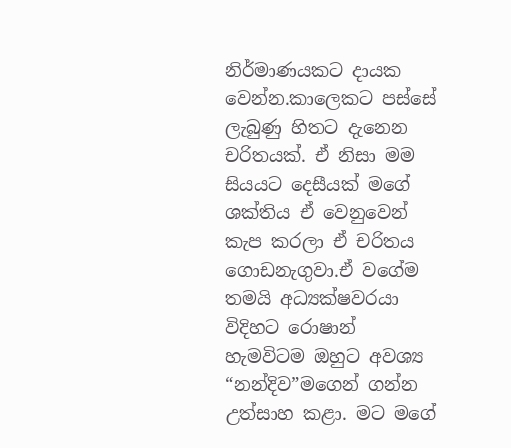නිර්මාණයකට දායක වෙන්න.කාලෙකට පස්සේ ලැබුණු හිතට දැනෙන චරිතයක්. ඒ නිසා මම සියයට දෙසීයක් මගේ ශක්තිය ඒ වෙනුවෙන් කැප කරලා ඒ චරිතය ගොඩනැගුවා.ඒ වගේම තමයි අධ්‍යක්ෂවරයා විදිහට රොෂාන් හැමවිටම ඔහුට අවශ්‍ය “නන්දිව”මගෙන් ගන්න උත්සාහ කළා. මට මගේ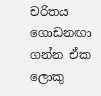චරිතය ගොඩනඟා ගන්න ඒක ලොකු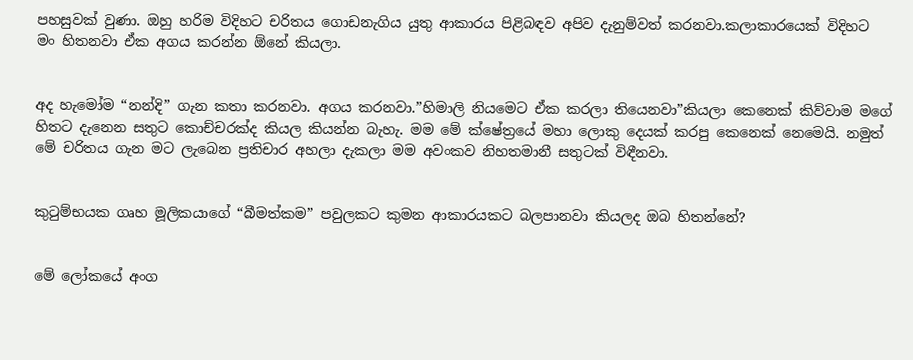පහසුවක් වුණා. ඔහු හරිම විදිහට චරිතය ගොඩනැගිය යුතු ආකාරය පිළිබඳව අපිව දැනුම්වත් කරනවා.කලාකාරයෙක් විදිහට මං හිතනවා ඒක අගය කරන්න ඕනේ කියලා.


අද හැමෝම “නන්දි” ගැන කතා කරනවා. අගය කරනවා.”හිමාලි නියමෙට ඒක කරලා තියෙනවා”කියලා කෙනෙක් කිව්වාම මගේ හිතට දැනෙන සතුට කොච්චරක්ද කියල කියන්න බැහැ. මම මේ ක්ෂේත්‍රයේ මහා ලොකු දෙයක් කරපු කෙනෙක් නෙමෙයි. නමුත් මේ චරිතය ගැන මට ලැබෙන ප්‍රතිචාර අහලා දැකලා මම අවංකව නිහතමානී සතුටක් විඳීනවා.


කුටුම්භයක ගෘහ මූලිකයාගේ “බීමත්කම” පවුලකට කුමන ආකාරයකට බලපානවා කියලද ඔබ හිතන්නේ?


මේ ලෝකයේ අංග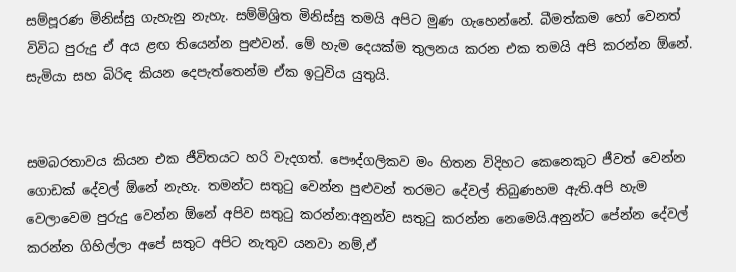සම්පූරණ මිනිස්සු ගැහැනු නැහැ. සම්මිශ්‍රිත මිනිස්සු තමයි අපිට මුණ ගැහෙන්නේ. බීමත්කම හෝ වෙනත් විවිධ පුරුදු ඒ අය ළඟ තියෙන්න පුළුවන්. මේ හැම දෙයක්ම තුලනය කරන එක තමයි අපි කරන්න ඕනේ. සැමියා සහ බිරිඳ කියන දෙපැත්තෙන්ම ඒක ඉටුවිය යුතුයි.


සමබරතාවය කියන එක ජීවිතයට හරි වැදගත්. පෞද්ගලිකව මං හිතන විදිහට කෙනෙකුට ජීවත් වෙන්න ගොඩක් දේවල් ඕනේ නැහැ. තමන්ට සතුටු වෙන්න පුළුවන් තරමට දේවල් තිබුණහම ඇති.අපි හැම වෙලාවෙම පුරුදු වෙන්න ඕනේ අපිව සතුටු කරන්න:අනුන්ව සතුටු කරන්න නෙමෙයි.අනුන්ට පේන්න දේවල් කරන්න ගිහිල්ලා අපේ සතුට අපිට නැතුව යනවා නම්,ඒ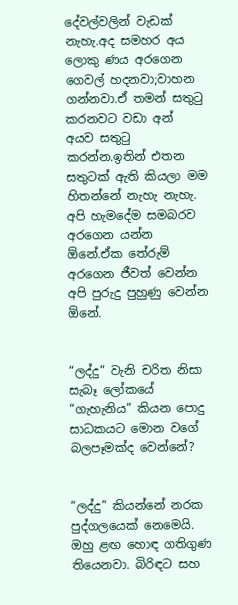දේවල්වලින් වැඩක් නැහැ.අද සමහර අය ලොකු ණය අරගෙන ගෙවල් හදනවා;වාහන ගන්නවා.ඒ තමන් සතුටු කරනවට වඩා අන් අයව සතුටු කරන්න.ඉතින් එතන සතුටක් ඇති කියලා මම හිතන්නේ නැහැ නැහැ. අපි හැමදේම සමබරව අරගෙන යන්න ඕනේ.ඒක තේරුම් අරගෙන ජීවත් වෙන්න අපි පුරුදු පුහුණු වෙන්න ඕනේ.


“ලද්දු” වැනි චරිත නිසා සැබෑ ලෝකයේ “ගැහැනිය” කියන පොදු සාධකයට මොන වගේ බලපෑමක්ද වෙන්නේ?


“ලද්දු” කියන්නේ නරක පුද්ගලයෙක් නෙමෙයි. ඔහු ළඟ හොඳ ගතිගුණ තියෙනවා. බිරිඳට සහ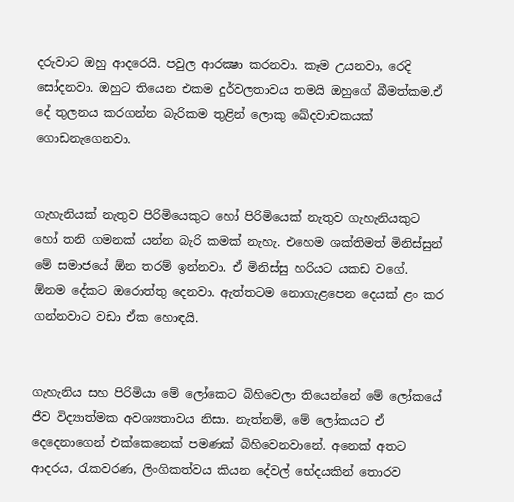දරුවාට ඔහු ආදරෙයි. පවුල ආරක්‍ෂා කරනවා. කෑම උයනවා, රෙදි සෝදනවා. ඔහුට තියෙන එකම දුර්වලතාවය තමයි ඔහුගේ බීමත්කම.ඒ දේ තුලනය කරගන්න බැරිකම තුළින් ලොකු ඛේදවාචකයක් ගොඩනැගෙනවා.


ගැහැනියක් නැතුව පිරිමියෙකුට හෝ පිරිමියෙක් නැතුව ගැහැනියකුට හෝ තනි ගමනක් යන්න බැරි කමක් නැහැ. එහෙම ශක්තිමත් මිනිස්සුන් මේ සමාජයේ ඕන තරම් ඉන්නවා. ඒ මිනිස්සු හරියට යකඩ වගේ. ඕනම දේකට ඔරොත්තු දෙනවා. ඇත්තටම නොගැළපෙන දෙයක් ළං කර ගන්නවාට වඩා ඒක හොඳයි.


ගැහැනිය සහ පිරිමියා මේ ලෝකෙට බිහිවෙලා තියෙන්නේ මේ ලෝකයේ ජීව විද්‍යාත්මක අවශ්‍යතාවය නිසා. නැත්නම්, මේ ලෝකයට ඒ දෙදෙනාගෙන් එක්කෙනෙක් පමණක් බිහිවෙනවානේ. අනෙක් අතට ආදරය, රැකවරණ, ලිංගිකත්වය කියන දේවල් භේදයකින් තොරව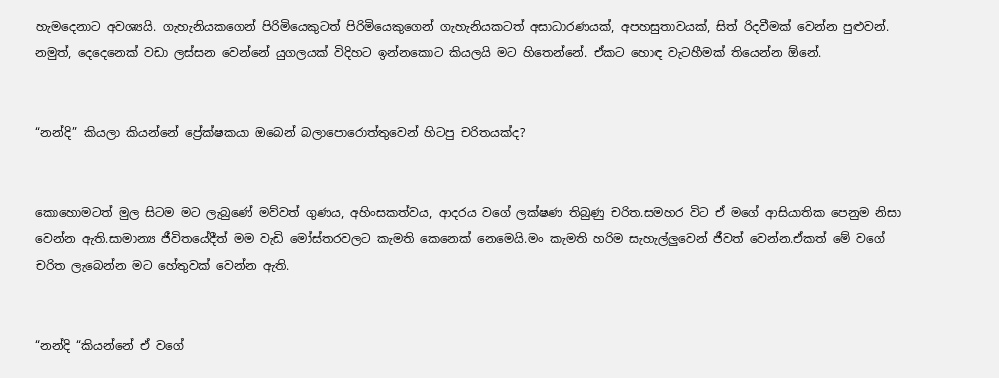හැමදෙනාට අවශ්‍යයි. ගැහැනියකගෙන් පිරිමියෙකුටත් පිරිමියෙකුගෙන් ගැහැනියකටත් අසාධාරණයක්, අපහසුතාවයක්, සිත් රිදවීමක් වෙන්න පුළුවන්. නමුත්, දෙදෙනෙක් වඩා ලස්සන වෙන්නේ යුගලයක් විදිහට ඉන්නකොට කියලයි මට හිතෙන්නේ. ඒකට හොඳ වැටහීමක් තියෙන්න ඕනේ.


“නන්දි” කියලා කියන්නේ ප්‍රේක්ෂකයා ඔබෙන් බලාපොරොත්තුවෙන් හිටපු චරිතයක්ද?


කොහොමටත් මුල සිටම මට ලැබුණේ මව්වත් ගුණය, අහිංසකත්වය, ආදරය වගේ ලක්ෂණ තිබුණු චරිත.සමහර විට ඒ මගේ ආසියාතික පෙනුම නිසා වෙන්න ඇති.සාමාන්‍ය ජීවිතයේදීත් මම වැඩි මෝස්තරවලට කැමති කෙනෙක් නෙමෙයි.මං කැමති හරිම සැහැල්ලුවෙන් ජීවත් වෙන්න.ඒකත් මේ වගේ චරිත ලැබෙන්න මට හේතුවක් වෙන්න ඇති.


“නන්දි “කියන්නේ ඒ වගේ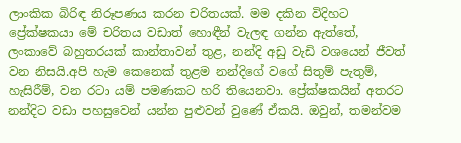ලාංකික බිරිඳ නිරූපණය කරන චරිතයක්. මම දකින විදිහට ප්‍රේක්ෂකයා මේ චරිතය වඩාත් හොඳීන් වැලඳ ගන්න ඇත්තේ, ලංකාවේ බහුතරයක් කාන්තාවන් තුළ, නන්දි අඩු වැඩි වශයෙන් ජීවත් වන නිසයි.අපි හැම කෙනෙක් තුළම නන්දිගේ වගේ සිතුම් පැතුම්, හැසිරීම්, වන රටා යම් පමණකට හරි තියෙනවා. ප්‍රේක්ෂකයින් අතරට නන්දිට වඩා පහසුවෙන් යන්න පුළුවන් වුණේ ඒකයි. ඔවුන්, තමන්වම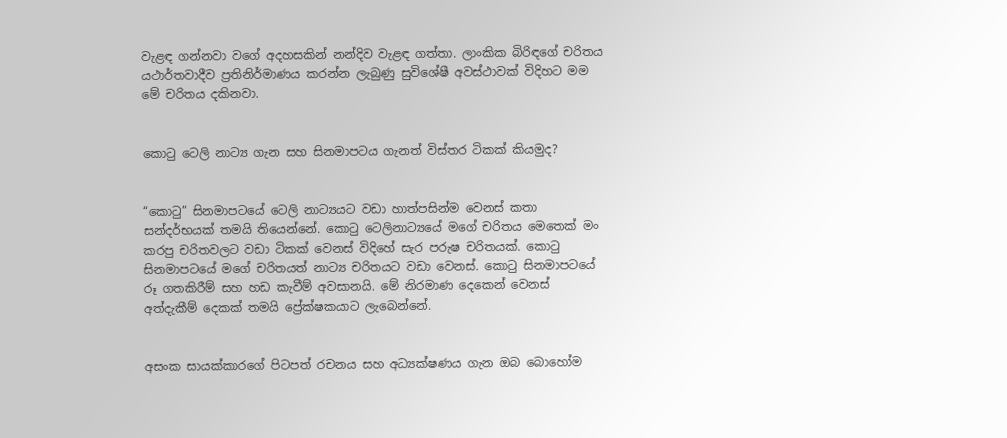වැළඳ ගන්නවා වගේ අදහසකින් නන්දිව වැළඳ ගත්තා. ලාංකික බිරිඳගේ චරිතය යථාර්තවාදීව ප්‍රතිනිර්මාණය කරන්න ලැබුණු සුවිශේෂී අවස්ථාවක් විදිහට මම මේ චරිතය දකිනවා.


කොටු ටෙලි නාට්‍ය ගැන සහ සිනමාපටය ගැනත් විස්තර ටිකක් කියමුද?


“කොටු” සිනමාපටයේ ටෙලි නාට්‍යයට වඩා හාත්පසින්ම වෙනස් කතා සන්දර්භයක් තමයි තියෙන්නේ. කොටු ටෙලිනාට්‍යයේ මගේ චරිතය මෙතෙක් මං කරපු චරිතවලට වඩා ටිකක් වෙනස් විදිහේ සැර පරුෂ චරිතයක්. කොටු සිනමාපටයේ මගේ චරිතයත් නාට්‍ය චරිතයට වඩා වෙනස්. කොටු සිනමාපටයේ රූ ගතකිරීම් සහ හඩ කැවීම් අවසානයි. මේ නිරමාණ දෙකෙන් වෙනස් අත්දැකීම් දෙකක් තමයි ප්‍රේක්ෂකයාට ලැබෙන්නේ.


අසංක සායක්කාරගේ පිටපත් රචනය සහ අධ්‍යක්ෂණය ගැන ඔබ බොහෝම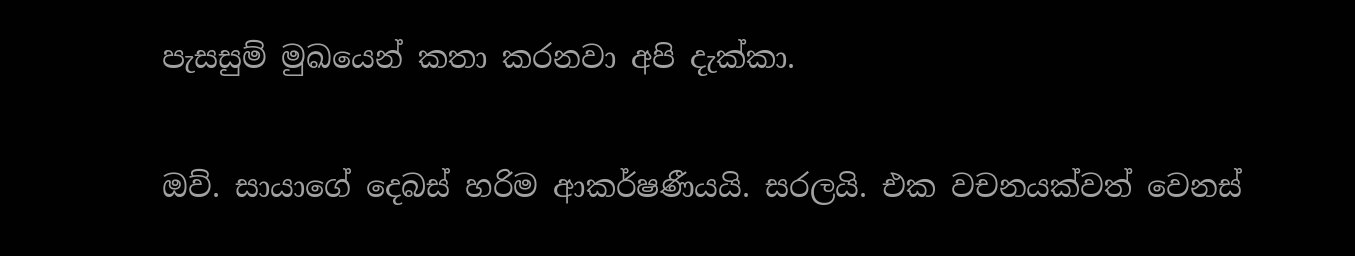පැසසුම් මුඛයෙන් කතා කරනවා අපි දැක්කා.


ඔව්. සායාගේ දෙබස් හරිම ආකර්ෂණීයයි. සරලයි. එක වචනයක්වත් වෙනස්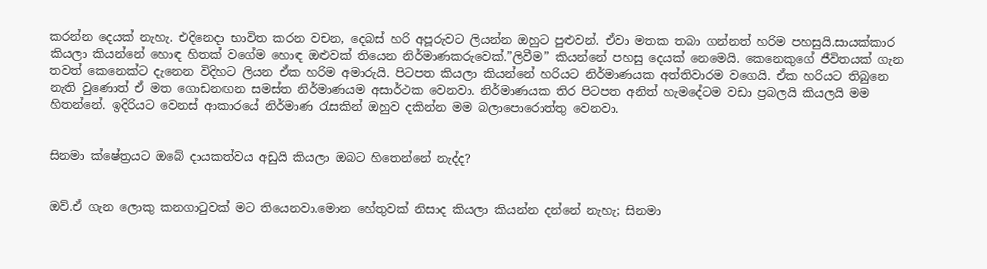කරන්න දෙයක් නැහැ. එදිනෙදා භාවිත කරන වචන, දෙබස් හරි අපූරුවට ලියන්න ඔහුට පුළුවන්. ඒවා මතක තබා ගන්නත් හරිම පහසුයි.සායක්කාර කියලා කියන්නේ හොඳ හිතක් වගේම හොඳ ඔළුවක් තියෙන නිර්මාණකරුවෙක්.”ලිවීම” කියන්නේ පහසු දෙයක් නෙමෙයි. කෙනෙකුගේ ජීවිතයක් ගැන තවත් කෙනෙක්ට දැනෙන විදිහට ලියන ඒක හරිම අමාරුයි. පිටපත කියලා කියන්නේ හරියට නිර්මාණයක අත්තිවාරම වගෙයි. ඒක හරියට තිබුනෙ නැති වුණොත් ඒ මත ගොඩනඟන සමස්ත නිර්මාණයම අසාර්ථක වෙනවා. නිර්මාණයක තිර පිටපත අනිත් හැමදේටම වඩා ප්‍රබලයි කියලයි මම හිතන්නේ. ඉදිරියට වෙනස් ආකාරයේ නිර්මාණ රැසකින් ඔහුව දකින්න මම බලාපොරොත්තු වෙනවා.


සිනමා ක්ෂේත්‍රයට ඔබේ දායකත්වය අඩුයි කියලා ඔබට හිතෙන්නේ නැද්ද?


ඔව්.ඒ ගැන ලොකු කනගාටුවක් මට තියෙනවා.මොන හේතුවක් නිසාද කියලා කියන්න දන්නේ නැහැ; සිනමා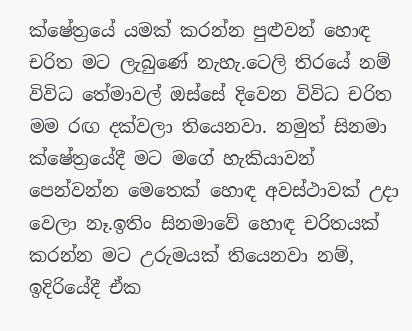ක්ෂේත්‍රයේ යමක් කරන්න පුළුවන් හොඳ චරිත මට ලැබුණේ නැහැ.ටෙලි තිරයේ නම් විවිධ තේමාවල් ඔස්සේ දිවෙන විවිධ චරිත මම රඟ දක්වලා තියෙනවා. නමුත් සිනමා ක්ෂේත්‍රයේදී මට මගේ හැකියාවන් පෙන්වන්න මෙතෙක් හොඳ අවස්ථාවක් උදා වෙලා නෑ.ඉතිං සිනමාවේ හොඳ චරිතයක් කරන්න මට උරුමයක් තියෙනවා නම්, ඉදිරියේදී ඒක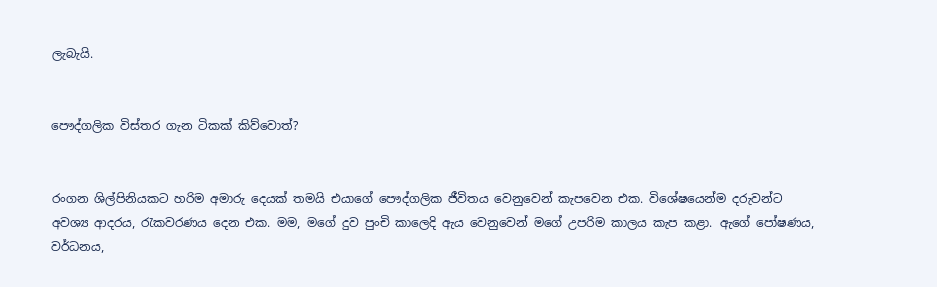ලැබැයි.


පෞද්ගලික විස්තර ගැන ටිකක් කිව්වොත්?


රංගන ශිල්පිනියකට හරිම අමාරු දෙයක් තමයි එයාගේ පෞද්ගලික ජීවිතය වෙනුවෙන් කැපවෙන එක. විශේෂයෙන්ම දරුවන්ට අවශ්‍ය ආදරය, රැකවරණය දෙන එක. මම, මගේ දුව පුංචි කාලෙදි ඇය වෙනුවෙන් මගේ උපරිම කාලය කැප කළා. ඇගේ පෝෂණය, වර්ධනය,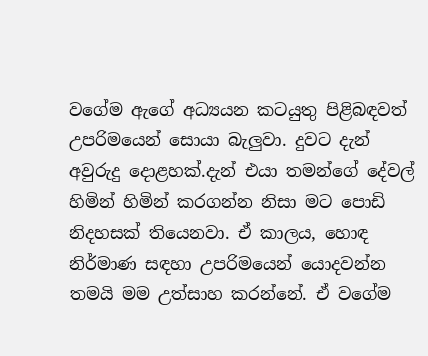වගේම ඇගේ අධ්‍යයන කටයුතු පිළිබඳවත් උපරිමයෙන් සොයා බැලුවා. දුවට දැන් අවුරුදු දොළහක්.දැන් එයා තමන්ගේ දේවල් හිමින් හිමින් කරගන්න නිසා මට පොඩි නිදහසක් තියෙනවා. ඒ කාලය, හොඳ නිර්මාණ සඳහා උපරිමයෙන් යොදවන්න තමයි මම උත්සාහ කරන්නේ. ඒ වගේම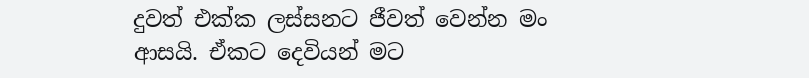දුවත් එක්ක ලස්සනට ජීවත් වෙන්න මං ආසයි. ඒකට දෙවියන් මට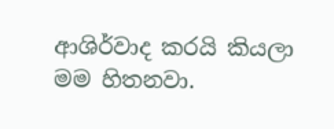ආශිර්වාද කරයි කියලා මම හිතනවා.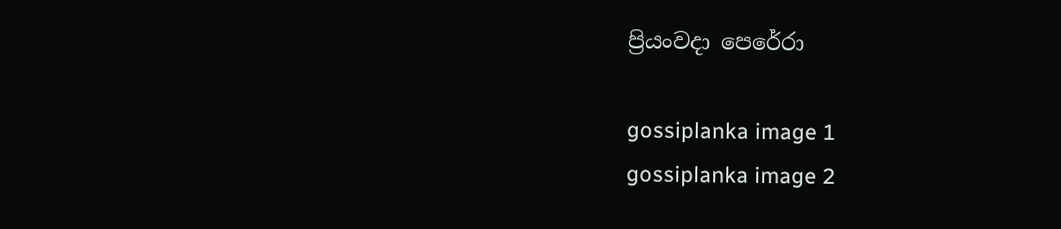ප්‍රියංවදා පෙරේරා

gossiplanka image 1
gossiplanka image 2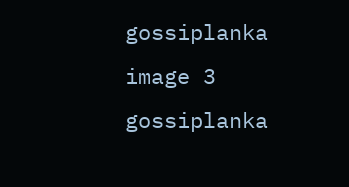gossiplanka image 3
gossiplanka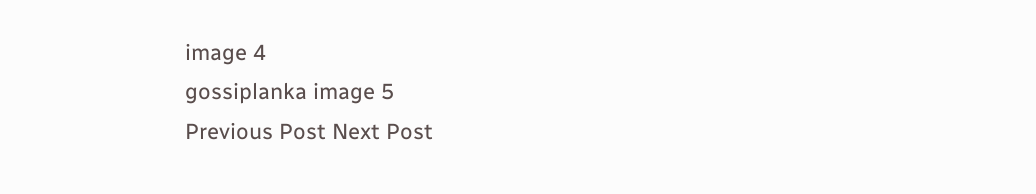image 4
gossiplanka image 5
Previous Post Next Post